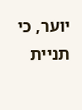יוער, כי תניית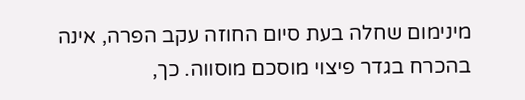מינימום שחלה בעת סיום החוזה עקב הפרה, אינה בהכרח בגדר פיצוי מוסכם מוסווה. כך,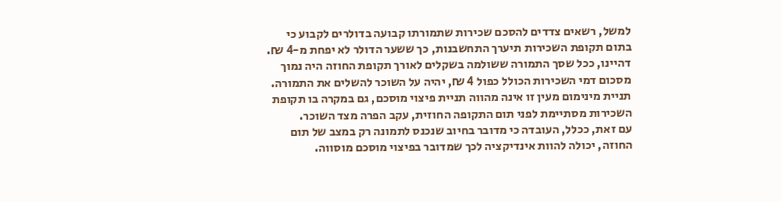למשל, רשאים צדדים להסכם שכירות שתמורתו קבועה בדולרים לקבוע כי בתום תקופת השכירות תיערך התחשבנות, כך ששער הדולר לא יפחת מ-4 ₪. דהיינו, ככל שסך התמורה ששולמה בשקלים לאורך תקופת החוזה היה נמוך מסכום דמי השכירות הכולל כפול 4 ₪, יהיה על השוכר להשלים את התמורה. תניית מינימום מעין זו אינה מהווה תניית פיצוי מוסכם, גם במקרה בו תקופת השכירות מסתיימת לפני תום התקופה החוזית, עקב הפרה מצד השוכר.
עם זאת, ככלל, העובדה כי מדובר בחיוב שנכנס לתמונה רק במצב של תום החוזה, יכולה להוות אינדיקציה לכך שמדובר בפיצוי מוסכם מוסווה.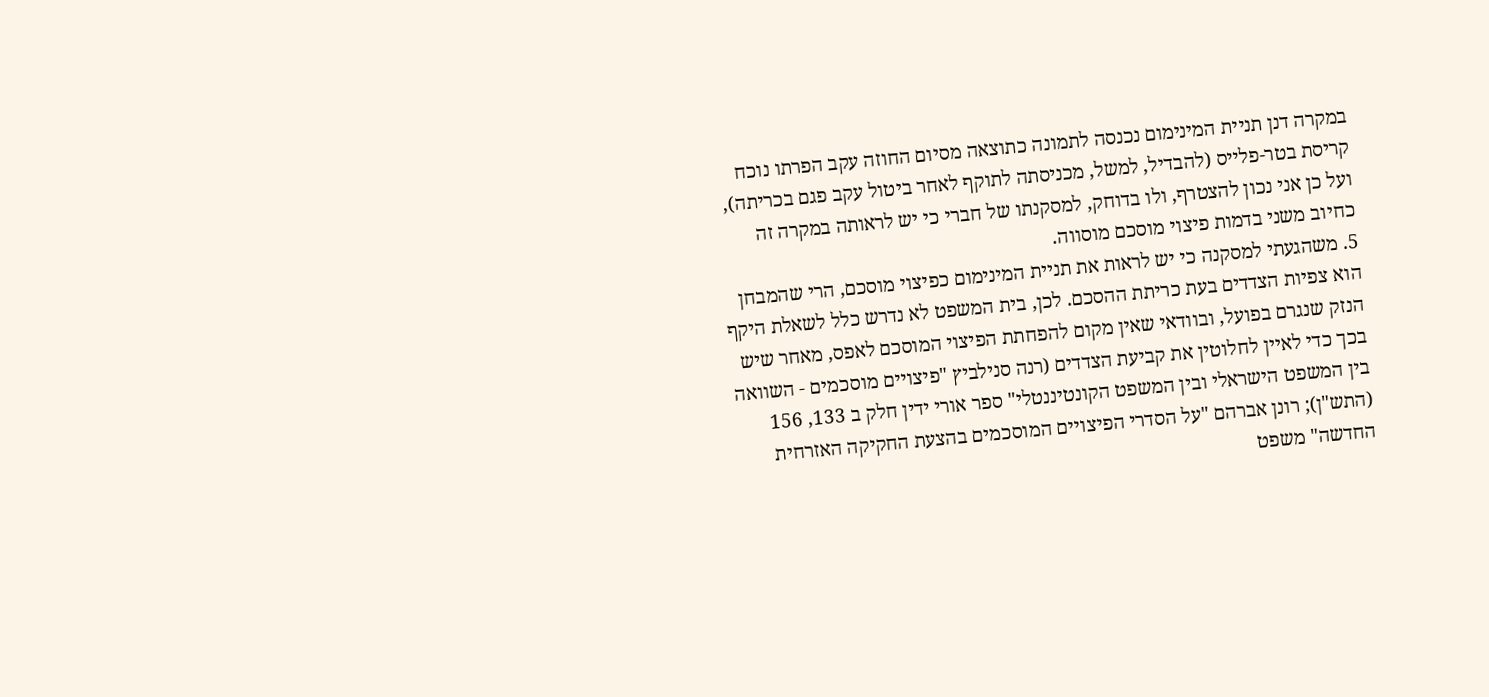במקרה דנן תניית המינימום נכנסה לתמונה כתוצאה מסיום החוזה עקב הפרתו נוכח קריסת בטר-פלייס (להבדיל, למשל, מכניסתה לתוקף לאחר ביטול עקב פגם בכריתה), ועל כן אני נכון להצטרף, ולו בדוחק, למסקנתו של חברי כי יש לראותה במקרה זה כחיוב משני בדמות פיצוי מוסכם מוסווה.
5. משהגעתי למסקנה כי יש לראות את תניית המינימום כפיצוי מוסכם, הרי שהמבחן הוא צפיות הצדדים בעת כריתת ההסכם. לכן, בית המשפט לא נדרש כלל לשאלת היקף הנזק שנגרם בפועל, ובוודאי שאין מקום להפחתת הפיצוי המוסכם לאפס, מאחר שיש בכך כדי לאיין לחלוטין את קביעת הצדדים (רנה סנילביץ "פיצויים מוסכמים - השוואה בין המשפט הישראלי ובין המשפט הקונטיננטלי" ספר אורי ידין חלק ב 133, 156 (התש"ן); רונן אברהם "על הסדרי הפיצויים המוסכמים בהצעת החקיקה האזרחית החדשה" משפט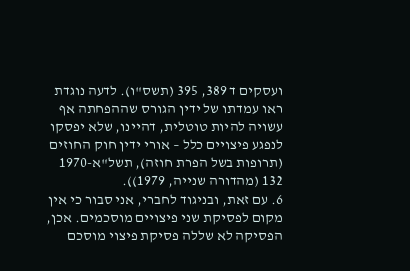ועסקים ד 389, 395 (תשס"ו). לדעה נוגדת ראו עמדתו של ידין הגורס שההפחתה אף עשויה להיות טוטלית, דהיינו, שלא יפסקו לנפגע פיצויים כלל – אורי ידין חוק החוזים (תרופות בשל הפרת חוזה), תשל"א-1970 132 (מהדורה שנייה, 1979)).
6. עם זאת, ובניגוד לחברי, אני סבור כי אין מקום לפסיקת שני פיצויים מוסכמים. אכן, הפסיקה לא שללה פסיקת פיצוי מוסכם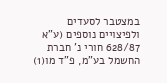במצטבר לסעדים ולפיצויים נוספים (ע"א 628/87 חורי נ' חברת החשמל בע"מ, פ"ד מו(1)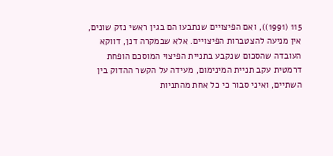115 (1991)), ואם הפיצויים שנתבעו הם בגין ראשי נזק שונים, אין מניעה להצטברות הפיצויים. אלא שבמקרה דנן, דווקא העובדה שהסכום שנקבע בתניית הפיצוי המוסכם הופחת דרמטית עקב תניית המינימום, מעידה על הקשר ההדוק בין השתיים, ואיני סבור כי כל אחת מהתניות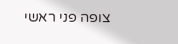צופה פני ראשי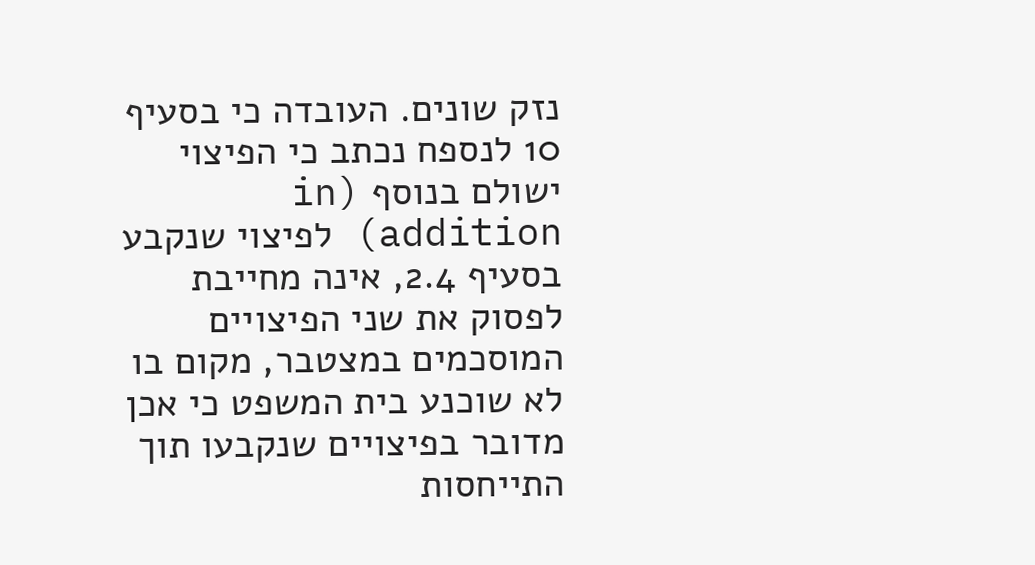נזק שונים. העובדה כי בסעיף 10 לנספח נכתב כי הפיצוי ישולם בנוסף (in addition) לפיצוי שנקבע בסעיף 2.4, אינה מחייבת לפסוק את שני הפיצויים המוסכמים במצטבר, מקום בו לא שוכנע בית המשפט כי אכן מדובר בפיצויים שנקבעו תוך התייחסות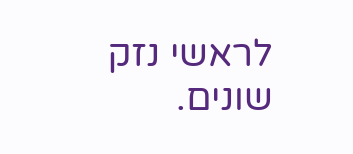לראשי נזק שונים.